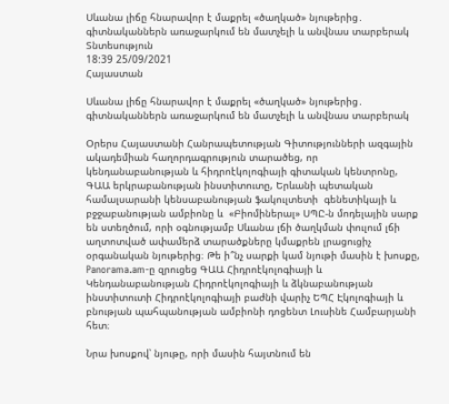Սևանա լիճը հնարավոր է մաքրել «ծաղկած» նյութերից․ գիտնականներն առաջարկում են մատչելի և անվնաս տարբերակ
Տնտեսություն
18:39 25/09/2021
Հայաստան

Սևանա լիճը հնարավոր է մաքրել «ծաղկած» նյութերից․ գիտնականներն առաջարկում են մատչելի և անվնաս տարբերակ

Օրերս Հայաստանի Հանրապետության Գիտությունների ազգային ակադեմիան հաղորդագրություն տարածեց, որ կենդանաբանության և հիդրոէկոլոգիայի գիտական կենտրոնը, ԳԱԱ երկրաբանության ինստիտուտը, Երևանի պետական համալսարանի կենսաբանության ֆակուլտետի  գենետիկայի և բջջաբանության ամբիոնը և  «Բիոմիներալ» ՍՊԸ-ն մոդելային սարք են ստեղծում, որի օգնությամբ Սևանա լճի ծաղկման փուլում լճի աղտոտված ափամերձ տարածքները կմաքրեն լրացուցիչ օրգանական նյութերից։ Թե ի՞նչ սարքի կամ նյութի մասին է խոսքը, Panorama.am-ը զրուցեց ԳԱԱ Հիդրոէկոլոգիայի և Կենդանաբանության Հիդրոէկոլոգիայի և ձկնաբանության ինստիտուտի Հիդրոէկոլոգիայի բաժնի վարիչ ԵՊՀ Էկոլոգիայի և բնության պահպանության ամբիոնի դոցենտ Լուսինե Համբարյանի հետ։

Նրա խոսքով՝ նյութը, որի մասին հայտնում են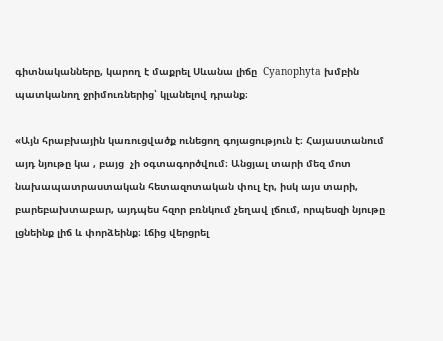գիտնականները, կարող է մաքրել Սևանա լիճը  Cyanophyta խմբին պատկանող ջրիմուռներից՝ կլանելով դրանք։

«Այն հրաբխային կառուցվածք ունեցող գոյացություն է։ Հայաստանում այդ նյութը կա , բայց  չի օգտագործվում։ Անցյալ տարի մեզ մոտ նախապատրաստական հետազոտական փուլ էր, իսկ այս տարի, բարեբախտաբար, այդպես հզոր բռնկում չեղավ լճում, որպեսզի նյութը լցնեինք լիճ և փորձեինք։ Լճից վերցրել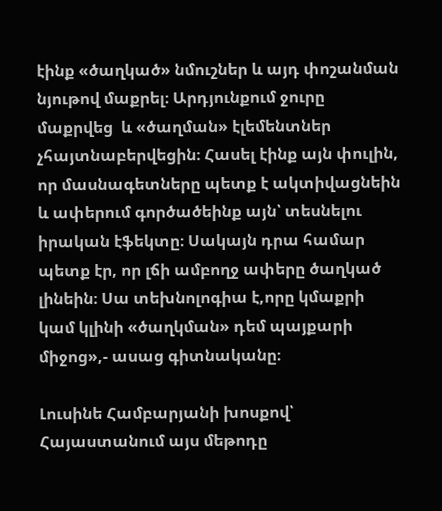էինք «ծաղկած» նմուշներ և այդ փոշանման նյութով մաքրել։ Արդյունքում ջուրը մաքրվեց  և «ծաղման» էլեմենտներ չհայտնաբերվեցին։ Հասել էինք այն փուլին, որ մասնագետները պետք է ակտիվացնեին և ափերում գործածեինք այն՝ տեսնելու իրական էֆեկտը։ Սակայն դրա համար պետք էր, որ լճի ամբողջ ափերը ծաղկած լինեին։ Սա տեխնոլոգիա է,որը կմաքրի կամ կլինի «ծաղկման» դեմ պայքարի միջոց»,- ասաց գիտնականը։

Լուսինե Համբարյանի խոսքով՝ Հայաստանում այս մեթոդը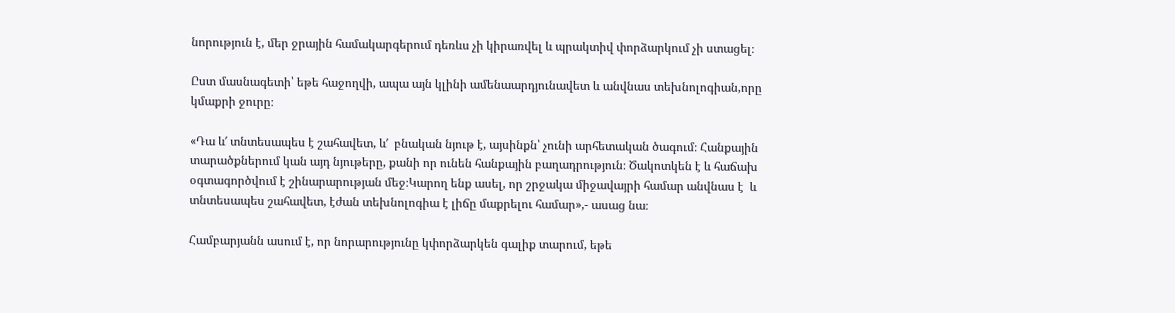նորություն է, մեր ջրային համակարգերում դեռևս չի կիրառվել և պրակտիվ փորձարկում չի ստացել։

Ըստ մասնագետի՝ եթե հաջողվի, ապա այն կլինի ամենաարդյունավետ և անվնաս տեխնոլոգիան,որը կմաքրի ջուրը։

«Դա և′ տնտեսապես է շահավետ, և′  բնական նյութ է, այսինքն՝ չունի արհետական ծագում։ Հանքային տարածքներում կան այդ նյութերը, քանի որ ունեն հանքային բաղադրություն։ Ծակոտկեն է և հաճախ օգտագործվում է շինարարության մեջ։Կարող ենք ասել, որ շրջակա միջավայրի համար անվնաս է  և տնտեսապես շահավետ, էժան տեխնոլոգիա է լիճը մաքրելու համար»,- ասաց նա։

Համբարյանն ասում է, որ նորարությունը կփորձարկեն գալիք տարում, եթե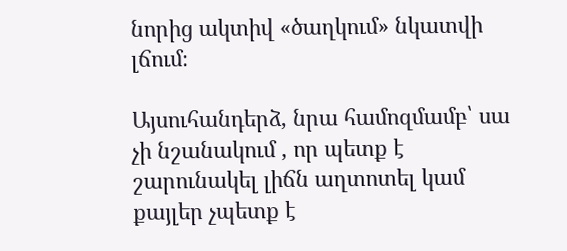նորից ակտիվ «ծաղկում» նկատվի լճում։

Այսուհանդերձ, նրա համոզմամբ՝ սա չի նշանակում , որ պետք է շարունակել լիճն աղտոտել կամ քայլեր չպետք է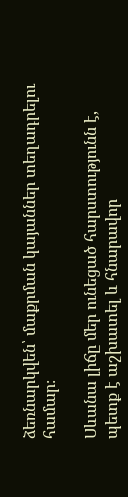ձեռնարկվեն՝ մաքրման կայաններ տեղադրելու համար։

Սևանա լիճը մեր ունեցած հարստությունն է, պետք է աշխատել և հնարավոր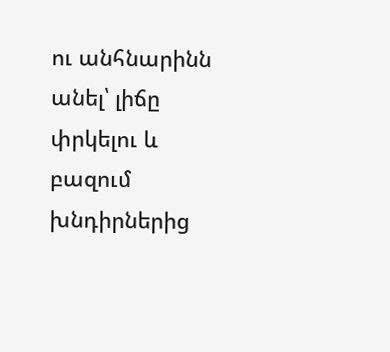ու անհնարինն անել՝ լիճը փրկելու և բազում խնդիրներից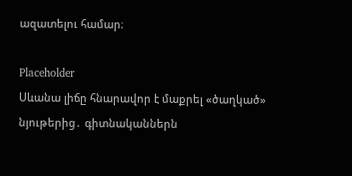ազատելու համար։

Placeholder
Սևանա լիճը հնարավոր է մաքրել «ծաղկած» նյութերից․ գիտնականներն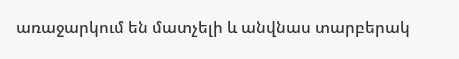առաջարկում են մատչելի և անվնաս տարբերակ